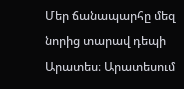Մեր ճանապարհը մեզ նորից տարավ դեպի Արատես։ Արատեսում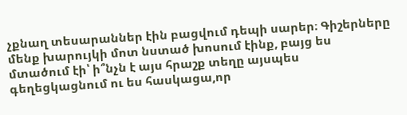չքնաղ տեսարաններ էին բացվում դեպի սարեր։ Գիշերները մենք խարույկի մոտ նստած խոսում էինք, բայց ես մտածում էի՝ ի՞նչն է այս հրաշք տեղը այսպես գեղեցկացնում ու ես հասկացա,որ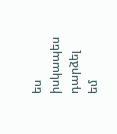ես իսկապես դարձել եմ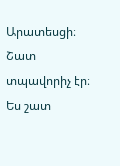Արատեսցի։ Շատ տպավորիչ էր։ Ես շատ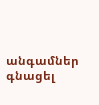անգամներ գնացել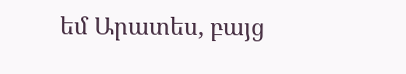եմ Արատես, բայց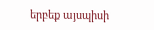երբեք այսպիսի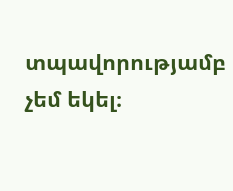տպավորությամբ չեմ եկել։